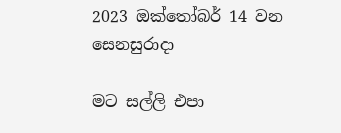2023 ඔක්තෝබර් 14 වන සෙනසුරාදා

මට සල්ලි එපා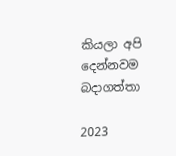කියලා අපි දෙන්නවම බදාගත්තා

2023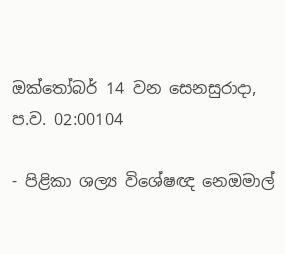ඔක්තෝබර් 14 වන සෙනසුරාදා, ප.ව. 02:00104

- පිළිකා ශල්‍ය විශේෂඥ නෙඔමාල්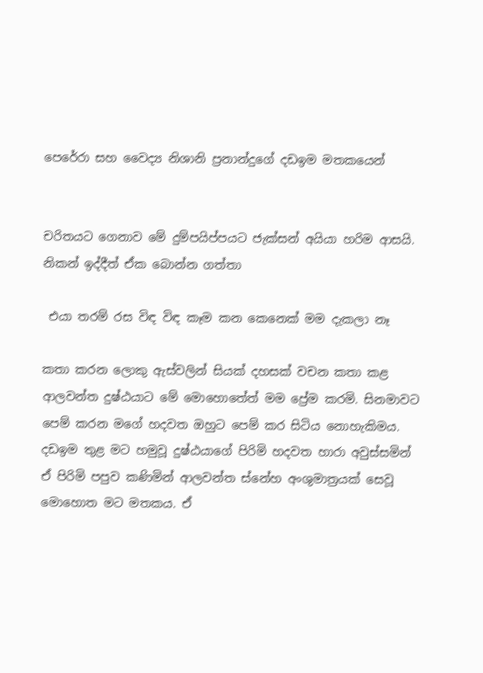පෙරේරා සහ වෛද්‍ය නිශානි ප්‍රනාන්දුගේ දඩඉම මතකයෙන්


චරිතයට ගෙනාව මේ දුම්පයිප්පයට ජැක්සන් අයියා හරිම ආසයි. නිකන් ඉද්දීත් ඒක බොන්න ගත්තා

 එයා තරම් රස විඳ විඳ කෑම කන කෙනෙක් මම දැකලා නෑ

කතා කරන ලොකු ඇස්වලින් සියක් දහසක් වචන කතා කළ ආලවන්ත දුෂ්ඨයාට මේ මොහොතේත් මම ප්‍රේම කරමි. සිනමාවට පෙම් කරන මගේ හදවත ඔහුට පෙම් කර සිටිය නොහැකිමය. දඩඉම තුළ මට හමුවූ දුෂ්ඨයාගේ පිරිමි හදවත හාරා අවුස්සමින් ඒ පිරිමි පපුව කණිමින් ආලවන්ත ස්නේහ අංශුමාත්‍රයක් සෙවූ මොහොත මට මතකය. ඒ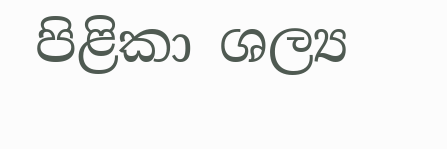පිළිකා ශල්‍ය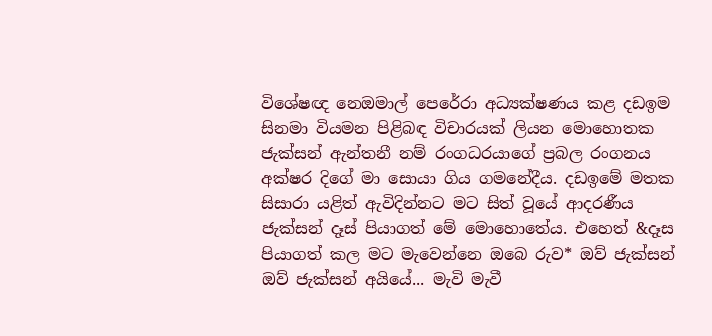විශේෂඥ නෙඔමාල් පෙරේරා අධ්‍යක්ෂණය කළ දඩඉම සිනමා වියමන පිළිබඳ විචාරයක් ලියන මොහොතක ජැක්සන් ඇන්තනී නම් රංගධරයාගේ ප්‍රබල රංගනය අක්ෂර දිගේ මා සොයා ගිය ගමනේදීය. දඩඉමේ මතක සිසාරා යළිත් ඇවිදින්නට මට සිත් වූයේ ආදරණීය ජැක්සන් දෑස් පියාගත් මේ මොහොතේය. එහෙත් &දෑස පියාගත් කල මට මැවෙන්නෙ ඔබෙ රුව* ඔව් ජැක්සන් ඔව් ජැක්සන් අයියේ... මැවි මැවී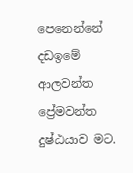පෙනෙන්නේ දඩඉමේ ආලවන්ත ප්‍රේමවන්ත දුෂ්ඨයාව මට.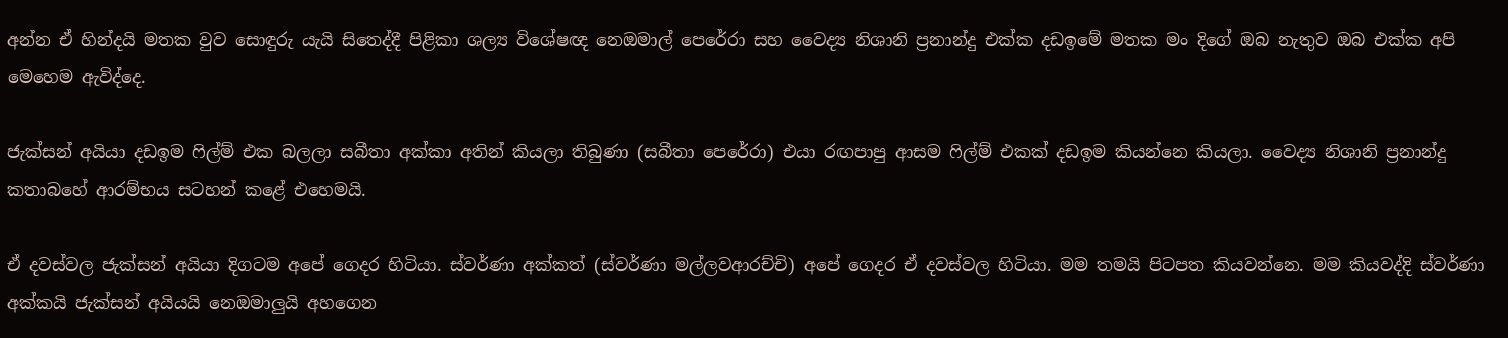අන්න ඒ හින්දයි මතක වුව සොඳුරු යැයි සිතෙද්දී පිළිකා ශල්‍ය විශේෂඥ නෙඔමාල් පෙරේරා සහ වෛද්‍ය නිශානි ප්‍රනාන්දු එක්ක දඩඉමේ මතක මං දිගේ ඔබ නැතුව ඔබ එක්ක අපි මෙහෙම ඇවිද්දෙ.

ජැක්සන් අයියා දඩඉම ෆිල්ම් එක බලලා සබීතා අක්කා අතින් කියලා තිබුණා (සබීතා පෙරේරා) එයා රඟපාපු ආසම ෆිල්ම් එකක් දඩඉම කියන්නෙ කියලා. වෛද්‍ය නිශානි ප්‍රනාන්දු කතාබහේ ආරම්භය සටහන් කළේ එහෙමයි.

ඒ දවස්වල ජැක්සන් අයියා දිගටම අපේ ගෙදර හිටියා. ස්වර්ණා අක්කත් (ස්වර්ණා මල්ලවආරච්චි) අපේ ගෙදර ඒ දවස්වල හිටියා. මම තමයි පිටපත කියවන්නෙ. මම කියවද්දි ස්වර්ණා අක්කයි ජැක්සන් අයියයි නෙඔමාලුයි අහගෙන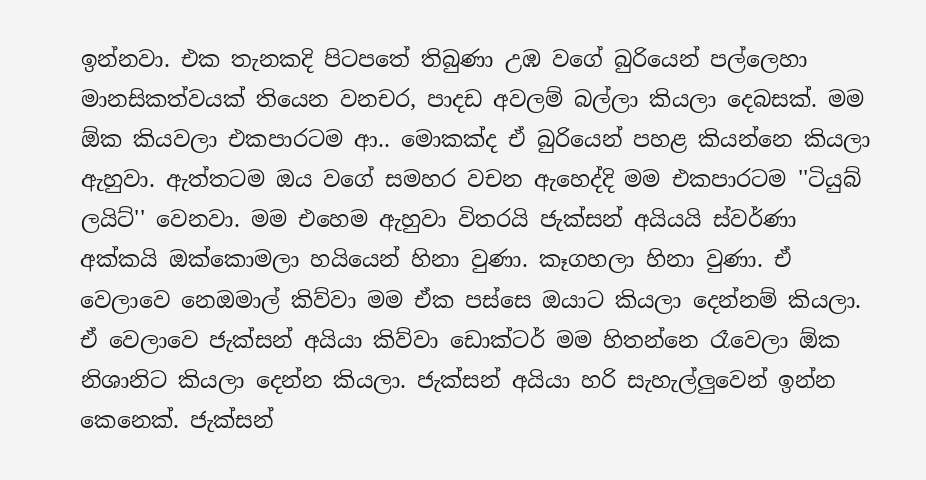ඉන්නවා. එක තැනකදි පිටපතේ තිබුණා උඹ වගේ බුරියෙන් පල්ලෙහා මානසිකත්වයක් තියෙන වනචර, පාදඩ අවලම් බල්ලා කියලා දෙබසක්. මම ඕක කියවලා එකපාරටම ආ.. මොකක්ද ඒ බුරියෙන් පහළ කියන්නෙ කියලා ඇහුවා. ඇත්තටම ඔය වගේ සමහර වචන ඇහෙද්දි මම එකපාරටම ''ටියුබ් ලයිට්'' වෙනවා. මම එහෙම ඇහුවා විතරයි ජැක්සන් අයියයි ස්වර්ණා අක්කයි ඔක්කොමලා හයියෙන් හිනා වුණා. කෑගහලා හිනා වුණා. ඒ වෙලාවෙ නෙඔමාල් කිව්වා මම ඒක පස්සෙ ඔයාට කියලා දෙන්නම් කියලා. ඒ වෙලාවෙ ජැක්සන් අයියා කිව්වා ඩොක්ටර් මම හිතන්නෙ රෑවෙලා ඕක නිශානිට කියලා දෙන්න කියලා. ජැක්සන් අයියා හරි සැහැල්ලුවෙන් ඉන්න කෙනෙක්. ජැක්සන්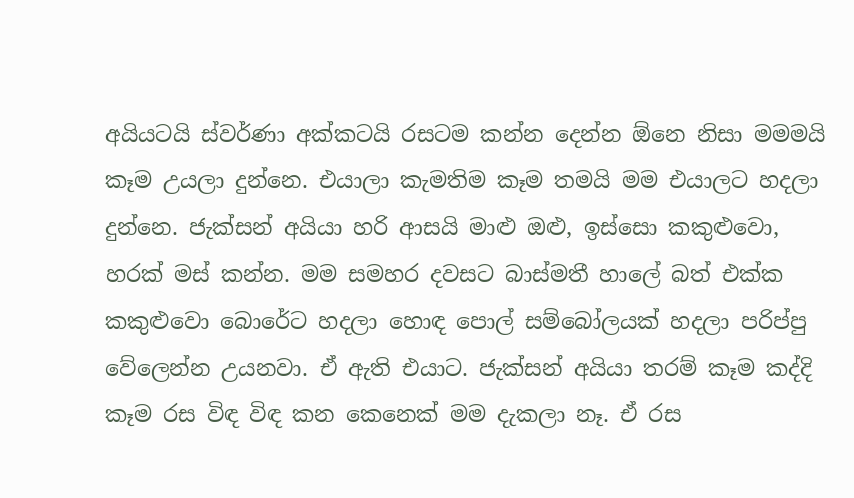අයියටයි ස්වර්ණා අක්කටයි රසටම කන්න දෙන්න ඕනෙ නිසා මමමයි කෑම උයලා දුන්නෙ. එයාලා කැමතිම කෑම තමයි මම එයාලට හදලා දුන්නෙ. ජැක්සන් අයියා හරි ආසයි මාළු ඔළු, ඉස්සො කකුළුවො, හරක් මස් කන්න. මම සමහර දවසට බාස්මතී හාලේ බත් එක්ක කකුළුවො බොරේට හදලා හොඳ පොල් සම්බෝලයක් හදලා පරිප්පු වේලෙන්න උයනවා. ඒ ඇති එයාට. ජැක්සන් අයියා තරම් කෑම කද්දි කෑම රස විඳ විඳ කන කෙනෙක් මම දැකලා නෑ. ඒ රස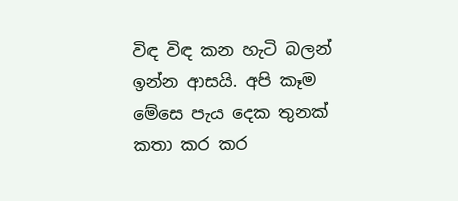විඳ විඳ කන හැටි බලන් ඉන්න ආසයි. අපි කෑම මේසෙ පැය දෙක තුනක් කතා කර කර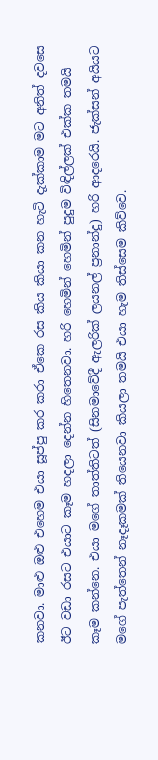කනවා. මාළු ඔළු එහෙම එයා සූප්පු කර කරා ඒකෙ රස කිය කියා කන හැටි දැක්කාම මට අනිත් දවසෙ ඊට වඩා රසට එයාට කෑම හදලා දෙන්න හිතෙනවා. හරි හෙමින් හෙමින් පුදුම විඳිල්ලක් එක්ක තමයි කෑම කන්නෙ. එයා මගේ තාත්තිටත් (සිනමාවේදී ඇලරික් ලයනල් ප්‍රනාන්දු) හරි ආදරෙයි. ජැක්සන් අයියට මගේ පැත්තෙන් නෑදෑකමක් තියෙනවා කියලා තමයි එයා හැම තිස්සෙම කිව්වෙ.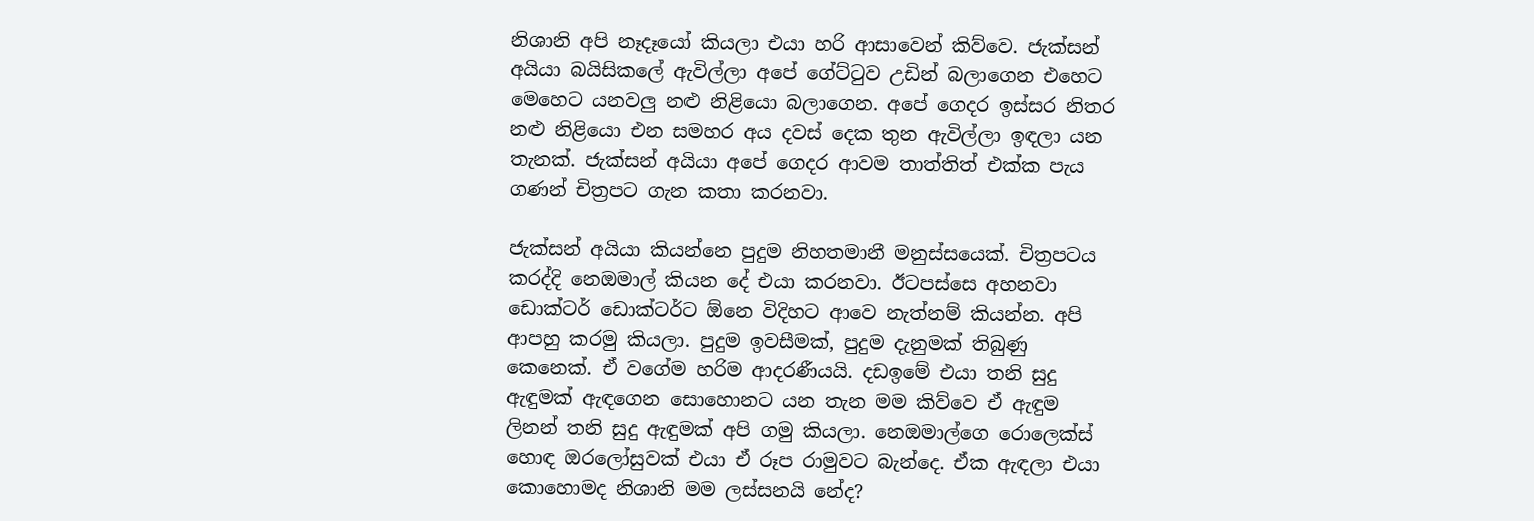නිශානි අපි නෑදෑයෝ කියලා එයා හරි ආසාවෙන් කිව්වෙ. ජැක්සන් අයියා බයිසිකලේ ඇවිල්ලා අපේ ගේට්ටුව උඩින් බලාගෙන එහෙට මෙහෙට යනවලු නළු නිළියො බලාගෙන. අපේ ගෙදර ඉස්සර නිතර නළු නිළියො එන සමහර අය දවස් දෙක තුන ඇවිල්ලා ඉඳලා යන තැනක්. ජැක්සන් අයියා අපේ ගෙදර ආවම තාත්තිත් එක්ක පැය ගණන් චිත්‍රපට ගැන කතා කරනවා.

ජැක්සන් අයියා කියන්නෙ පුදුම නිහතමානී මනුස්සයෙක්. චිත්‍රපටය කරද්දි නෙඔමාල් කියන දේ එයා කරනවා. ඊටපස්සෙ අහනවා ඩොක්ටර් ඩොක්ටර්ට ඕනෙ විදිහට ආවෙ නැත්නම් කියන්න. අපි ආපහු කරමු කියලා. පුදුම ඉවසීමක්, පුදුම දැනුමක් තිබුණු කෙනෙක්. ඒ වගේම හරිම ආදරණීයයි. දඩඉමේ එයා තනි සුදු ඇඳුමක් ඇඳගෙන සොහොනට යන තැන මම කිව්වෙ ඒ ඇඳුම ලිනන් තනි සුදු ඇඳුමක් අපි ගමු කියලා. නෙඔමාල්ගෙ රොලෙක්ස් හොඳ ඔරලෝසුවක් එයා ඒ රූප රාමුවට බැන්දෙ. ඒක ඇඳලා එයා කොහොමද නිශානි මම ලස්සනයි නේද?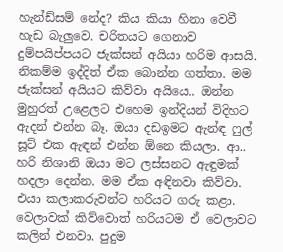හැන්ඩ්සම් නේද? කිය කියා හිනා වෙවී හැඩ බැලුවෙ. චරිතයට ගෙනාව දුම්පයිප්පයට ජැක්සන් අයියා හරිම ආසයි. නිකම්ම ඉද්දිත් ඒක ‍බොන්න ගත්තා. මම ජැක්සන් අයියට කිව්වා අයියෙ.. ඔන්න මුහුරත් උළෙලට එහෙම ඉන්දියන් විදිහට ඇදන් එන්න බෑ. ඔයා දඩඉමට ඇන්ඳ ෆුල් සූට් එක ඇඳන් එන්න ඕනෙ කියලා. ආ.. හරි නිශානි ඔයා මට ලස්සනට ඇඳුමක් හදලා දෙන්න. මම ඒක අඳිනවා කිව්වා. එයා කලාකරුවන්ට හරියට ගරු කළා. වෙලාවක් කිව්වොත් හරියටම ඒ වෙලාවට කලින් එනවා. පුදුම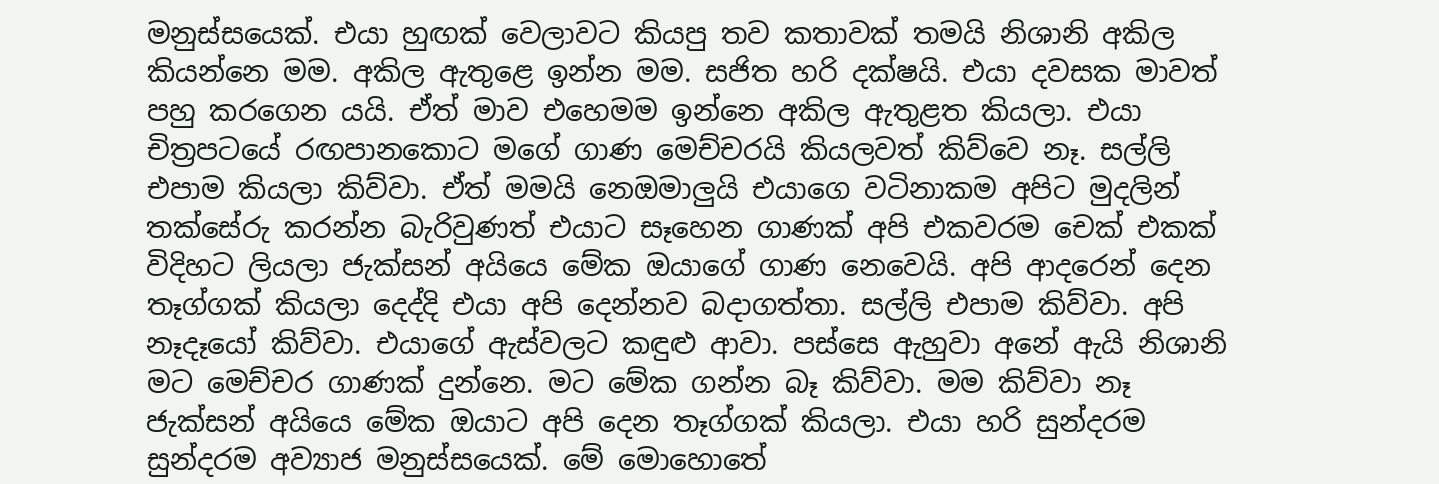මනුස්සයෙක්. එයා හුඟක් වෙලාවට කියපු තව කතාවක් තමයි නිශානි අකිල කියන්නෙ මම. අකිල ඇතුළෙ ඉන්න මම. සජිත හරි දක්ෂයි. එයා දවසක මාවත් පහු කරගෙන යයි. ඒත් මාව එහෙමම ඉන්නෙ අකිල ඇතුළත කියලා. එයා චිත්‍රපටයේ රඟපානකොට මගේ ගාණ මෙච්චරයි කියලවත් කිව්වෙ නෑ. සල්ලි එපාම කියලා කිව්වා. ඒත් මමයි නෙඔමාලුයි එයාගෙ වටිනාකම අපිට මුදලින් තක්සේරු කරන්න බැරිවුණත් එයාට සෑහෙන ගාණක් අපි එකවරම චෙක් එකක් විදිහට ලියලා ජැක්සන් අයියෙ මේක ඔයාගේ ගාණ නෙවෙයි. අපි ආදරෙන් දෙන තෑග්ගක් කියලා දෙද්දි එයා අපි දෙන්නව බදාගත්තා. සල්ලි එපාම කිව්වා. අපි නෑදෑයෝ කිව්වා. එයාගේ ඇස්වලට කඳුළු ආවා. පස්සෙ ඇහුවා අනේ ඇයි නිශානි මට මෙච්චර ගාණක් දුන්නෙ. මට මේක ගන්න බෑ කිව්වා. මම කිව්වා නෑ ජැක්සන් අයියෙ මේක ඔයාට අපි දෙන තෑග්ගක් කියලා. එයා හරි සුන්දරම සුන්දරම අව්‍යාජ මනුස්සයෙක්. මේ මොහොතේ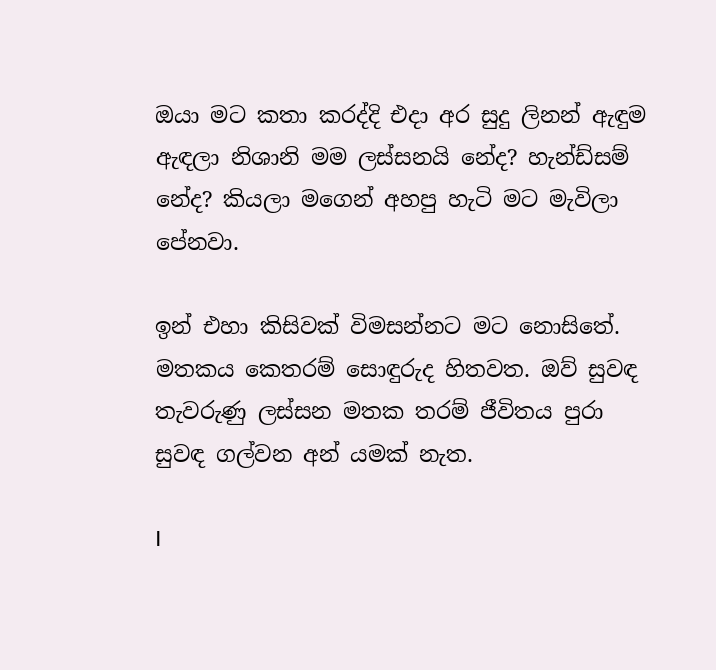ඔයා මට කතා කරද්දි එදා අර සුදු ලිනන් ඇඳුම ඇඳලා නිශානි මම ලස්සනයි නේද? හැන්ඩ්සම් නේද? කියලා මගෙන් අහපු හැටි මට මැවිලා පේනවා.

ඉන් එහා කිසිවක් විමසන්නට මට නොසිතේ. මතකය කෙතරම් සොඳුරුද හිතවත. ඔව් සුවඳ තැවරුණු ලස්සන මතක තරම් ජීවිතය පුරා සුවඳ ගල්වන අන් යමක් නැත.

I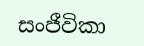සංජීවිකා